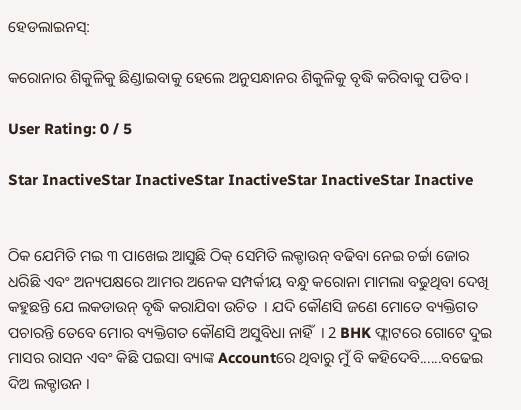ହେଡଲାଇନସ୍:

କରୋନାର ଶିକୁଳିକୁ ଛିଣ୍ଡାଇବାକୁ ହେଲେ ଅନୁସନ୍ଧାନର ଶିକୁଳିକୁ ବୃଦ୍ଧି କରିବାକୁ ପଡିବ ।

User Rating: 0 / 5

Star InactiveStar InactiveStar InactiveStar InactiveStar Inactive


ଠିକ ଯେମିତି ମଇ ୩ ପାଖେଇ ଆସୁଛି ଠିକ୍ ସେମିତି ଲକ୍ଡାଉନ୍ ବଢିବା ନେଇ ଚର୍ଚ୍ଚା ଜୋର ଧରିଛି ଏବଂ ଅନ୍ୟପକ୍ଷରେ ଆମର ଅନେକ ସମ୍ପର୍କୀୟ ବନ୍ଧୁ କରୋନା ମାମଲା ବଢୁଥିବା ଦେଖି କହୁଛନ୍ତି ଯେ ଲକଡାଉନ୍ ବୃଦ୍ଧି କରାଯିବା ଉଚିତ  । ଯଦି କୌଣସି ଜଣେ ମୋତେ ବ୍ୟକ୍ତିଗତ ପଚାରନ୍ତି ତେବେ ମୋର ବ୍ୟକ୍ତିଗତ କୌଣସି ଅସୁବିଧା ନାହିଁ  । 2 BHK ଫ୍ଲାଟରେ ଗୋଟେ ଦୁଇ ମାସର ରାସନ ଏବଂ କିଛି ପଇସା ବ୍ୟାଙ୍କ Accountରେ ଥିବାରୁ ମୁଁ ବି କହିଦେବି......ବଢେଇ ଦିଅ ଲକ୍ଡାଉନ ।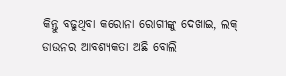କିନ୍ତୁ ବଢୁଥିବା କରୋନା ରୋଗୀଙ୍କୁ ଦେଖାଇ, ଲକ୍ ଡାଉନର ଆବଶ୍ୟକତା ଅଛି ବୋଲି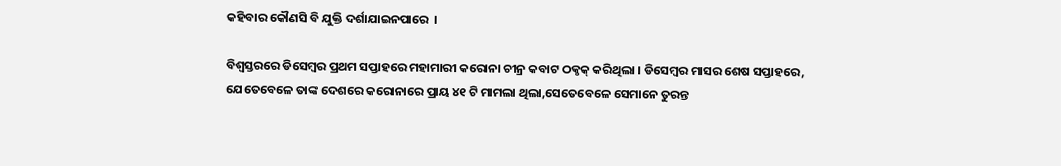କହିବାର କୌଣସି ବି ଯୁକ୍ତି ଦର୍ଶାଯାଇନପାରେ  ।

ବିଶ୍ୱସ୍ତରରେ ଡିସେମ୍ବର ପ୍ରଥମ ସପ୍ତାହରେ ମହାମାରୀ କରୋନା ଚୀନ୍ର କବାଟ ଠକ୍ଠକ୍ କରିଥିଲା । ଡିସେମ୍ବର ମାସର ଶେଷ ସପ୍ତାହରେ, ଯେତେବେଳେ ତାଙ୍କ ଦେଶରେ କରୋନାରେ ପ୍ରାୟ ୪୧ ଟି ମାମଲା ଥିଲା,ସେତେବେଳେ ସେମାନେ ତୁରନ୍ତ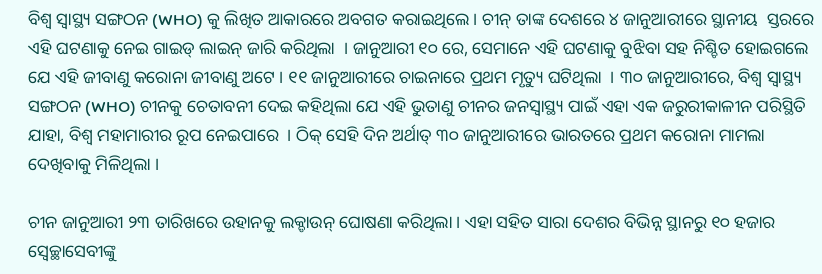ବିଶ୍ୱ ସ୍ୱାସ୍ଥ୍ୟ ସଙ୍ଗଠନ (WHO) କୁ ଲିଖିତ ଆକାରରେ ଅବଗତ କରାଇଥିଲେ । ଚୀନ୍ ତାଙ୍କ ଦେଶରେ ୪ ଜାନୁଆରୀରେ ସ୍ଥାନୀୟ  ସ୍ତରରେ ଏହି ଘଟଣାକୁ ନେଇ ଗାଇଡ୍ ଲାଇନ୍ ଜାରି କରିଥିଲା  । ଜାନୁଆରୀ ୧୦ ରେ, ସେମାନେ ଏହି ଘଟଣାକୁ ବୁଝିବା ସହ ନିଶ୍ଚିତ ହୋଇଗଲେ ଯେ ଏହି ଜୀବାଣୁ କରୋନା ଜୀବାଣୁ ଅଟେ । ୧୧ ଜାନୁଆରୀରେ ଚାଇନାରେ ପ୍ରଥମ ମୃତ୍ୟୁ ଘଟିଥିଲା  । ୩୦ ଜାନୁଆରୀରେ, ବିଶ୍ୱ ସ୍ୱାସ୍ଥ୍ୟ ସଙ୍ଗଠନ (WHO) ଚୀନକୁ ଚେତାବନୀ ଦେଇ କହିଥିଲା ଯେ ଏହି ଭୁତାଣୁ ଚୀନର ଜନସ୍ୱାସ୍ଥ୍ୟ ପାଇଁ ଏହା ଏକ ଜରୁରୀକାଳୀନ ପରିସ୍ଥିତି ଯାହା, ବିଶ୍ୱ ମହାମାରୀର ରୂପ ନେଇପାରେ  । ଠିକ୍ ସେହି ଦିନ ଅର୍ଥାତ୍ ୩୦ ଜାନୁଆରୀରେ ଭାରତରେ ପ୍ରଥମ କରୋନା ମାମଲା ଦେଖିବାକୁ ମିଳିଥିଲା ।

ଚୀନ ଜାନୁଆରୀ ୨୩ ତାରିଖରେ ଉହାନକୁ ଲକ୍ଡାଉନ୍ ଘୋଷଣା କରିଥିଲା । ଏହା ସହିତ ସାରା ଦେଶର ବିଭିନ୍ନ ସ୍ଥାନରୁ ୧୦ ହଜାର ସ୍ୱେଚ୍ଛାସେବୀଙ୍କୁ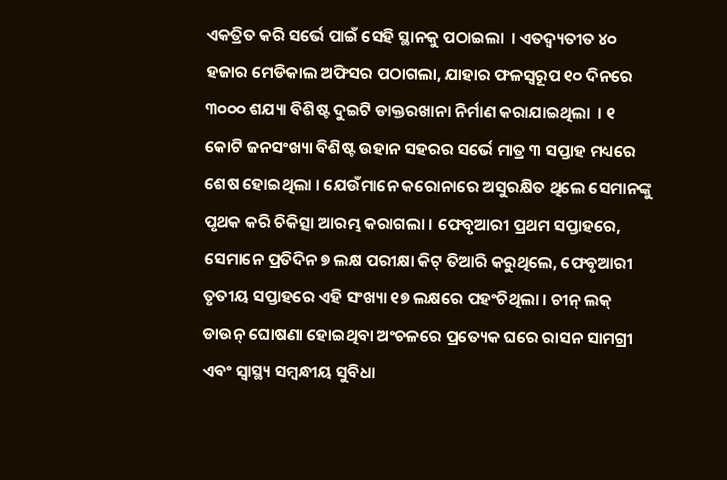ଏକତ୍ରିତ କରି ସର୍ଭେ ପାଇଁ ସେହି ସ୍ଥାନକୁ ପଠାଇଲା  । ଏତଦ୍ବ୍ୟତୀତ ୪୦ ହଜାର ମେଡିକାଲ ଅଫିସର ପଠାଗଲା, ଯାହାର ଫଳସ୍ୱରୂପ ୧୦ ଦିନରେ ୩୦୦୦ ଶଯ୍ୟା ବିଶିଷ୍ଟ ଦୁଇଟି ଡାକ୍ତରଖାନା ନିର୍ମାଣ କରାଯାଇଥିଲା  । ୧ କୋଟି ଜନସଂଖ୍ୟା ବିଶିଷ୍ଟ ଉହାନ ସହରର ସର୍ଭେ ମାତ୍ର ୩ ସପ୍ତାହ ମଧ୍ୟରେ ଶେଷ ହୋଇଥିଲା । ଯେଉଁମାନେ କରୋନାରେ ଅସୁରକ୍ଷିତ ଥିଲେ ସେମାନଙ୍କୁ ପୃଥକ କରି ଚିକିତ୍ସା ଆରମ୍ଭ କରାଗଲା । ଫେବୃଆରୀ ପ୍ରଥମ ସପ୍ତାହରେ, ସେମାନେ ପ୍ରତିଦିନ ୭ ଲକ୍ଷ ପରୀକ୍ଷା କିଟ୍ ତିଆରି କରୁଥିଲେ, ଫେବୃଆରୀ ତୃତୀୟ ସପ୍ତାହରେ ଏହି ସଂଖ୍ୟା ୧୭ ଲକ୍ଷରେ ପହଂଚିଥିଲା । ଚୀନ୍ ଲକ୍ ଡାଉନ୍ ଘୋଷଣା ହୋଇଥିବା ଅଂଚଳରେ ପ୍ରତ୍ୟେକ ଘରେ ରାସନ ସାମଗ୍ରୀ ଏବଂ ସ୍ୱାସ୍ଥ୍ୟ ସମ୍ବନ୍ଧୀୟ ସୁବିଧା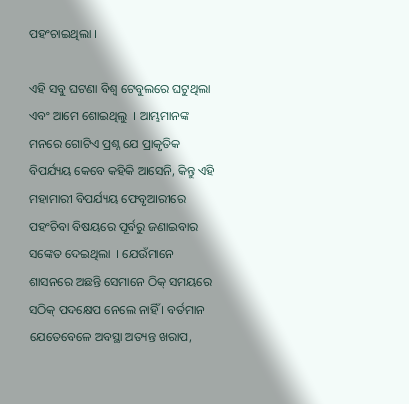ପହଂଚାଇଥିଲା ।

ଏହି ସବୁ ଘଟଣା ବିଶ୍ୱ ଟେବୁଲରେ ଘଟୁଥିଲା ଏବଂ ଆମେ ଶୋଇଥିଲୁ  । ଆମ୍ଭମାନଙ୍କ ମନରେ ଗୋଟିଏ ପ୍ରଶ୍ନ ଯେ ପ୍ରାକୃତିକ ବିପର୍ଯ୍ୟୟ କେବେ କହିକି ଆସେନି, କିନ୍ତୁ ଏହି ମହାମାରୀ ବିପର୍ଯ୍ୟୟ ଫେବୃଆରୀରେ  ପହଂଚିବା ବିଷୟରେ ପୂର୍ବରୁ ଜଣାଇବାର ସଙ୍କେତ ଦେଇଥିଲା  । ଯେଉଁମାନେ ଶାସନରେ ଅଛନ୍ତି ସେମାନେ ଠିକ୍ ସମୟରେ ସଠିକ୍ ପଦକ୍ଷେପ ନେଲେ ନାହିଁ । ବର୍ତମାନ ଯେତେବେଳେ ଅବସ୍ଥା ଅତ୍ୟନ୍ତ ଖରାପ,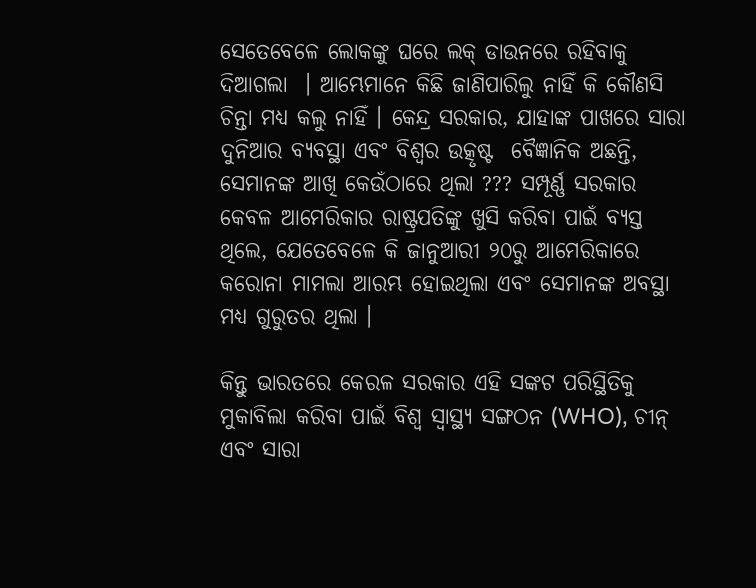ସେତେବେଳେ ଲୋକଙ୍କୁ ଘରେ ଲକ୍ ଡାଉନରେ ରହିବାକୁ ଦିଆଗଲା  । ଆମ୍ଭେମାନେ କିଛି ଜାଣିପାରିଲୁ ନାହିଁ କି କୌଣସି ଚିନ୍ତା ମଧ୍ୟ କଲୁ ନାହିଁ । କେନ୍ଦ୍ର ସରକାର, ଯାହାଙ୍କ ପାଖରେ ସାରା ଦୁନିଆର ବ୍ୟବସ୍ଥା ଏବଂ ବିଶ୍ୱର ଉତ୍କୃଷ୍ଟ  ବୈଜ୍ଞାନିକ ଅଛନ୍ତି, ସେମାନଙ୍କ ଆଖି କେଉଁଠାରେ ଥିଲା ??? ସମ୍ପୂର୍ଣ୍ଣ ସରକାର କେବଳ ଆମେରିକାର ରାଷ୍ଟ୍ରପତିଙ୍କୁ ଖୁସି କରିବା ପାଇଁ ବ୍ୟସ୍ତ ଥିଲେ, ଯେତେବେଳେ କି ଜାନୁଆରୀ ୨୦ରୁ ଆମେରିକାରେ କରୋନା ମାମଲା ଆରମ୍ଭ ହୋଇଥିଲା ଏବଂ ସେମାନଙ୍କ ଅବସ୍ଥା ମଧ୍ୟ ଗୁରୁତର ଥିଲା ।

କିନ୍ତୁ ଭାରତରେ କେରଳ ସରକାର ଏହି ସଙ୍କଟ ପରିସ୍ଥିତିକୁ ମୁକାବିଲା କରିବା ପାଇଁ ବିଶ୍ୱ ସ୍ୱାସ୍ଥ୍ୟ ସଙ୍ଗଠନ (WHO), ଚୀନ୍ ଏବଂ ସାରା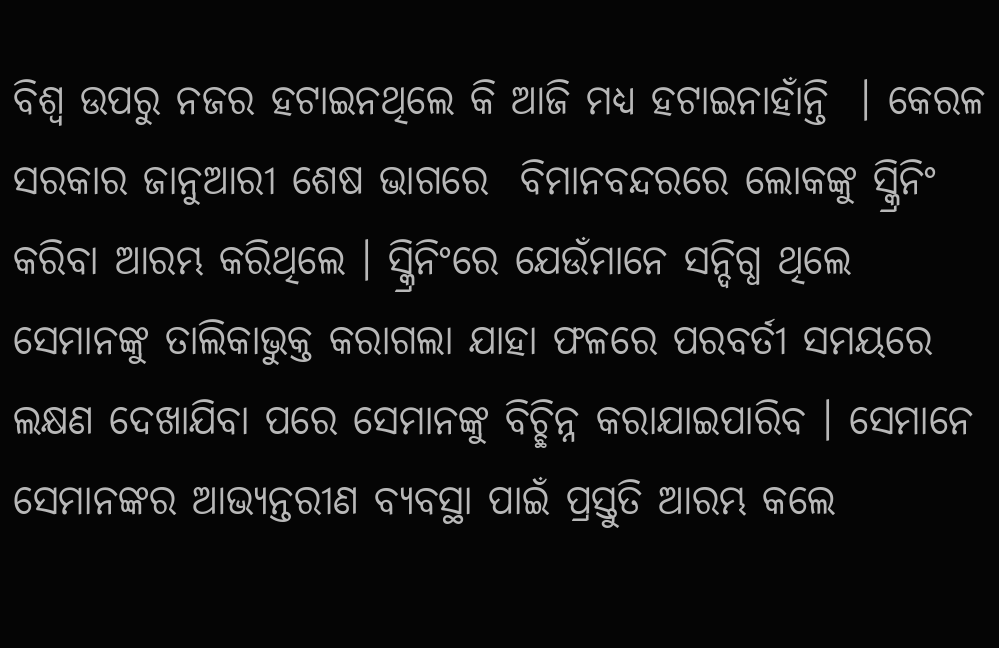ବିଶ୍ୱ ଉପରୁ ନଜର ହଟାଇନଥିଲେ କି ଆଜି ମଧ୍ୟ ହଟାଇନାହାଁନ୍ତି  । କେରଳ ସରକାର ଜାନୁଆରୀ ଶେଷ ଭାଗରେ  ବିମାନବନ୍ଦରରେ ଲୋକଙ୍କୁ ସ୍କ୍ରିନିଂ କରିବା ଆରମ୍ଭ କରିଥିଲେ । ସ୍କ୍ରିନିଂରେ ଯେଉଁମାନେ ସନ୍ଦିଗ୍ଧ ଥିଲେ ସେମାନଙ୍କୁ ତାଲିକାଭୁକ୍ତ କରାଗଲା ଯାହା ଫଳରେ ପରବର୍ତୀ ସମୟରେ ଲକ୍ଷଣ ଦେଖାଯିବା ପରେ ସେମାନଙ୍କୁ ବିଚ୍ଛିନ୍ନ କରାଯାଇପାରିବ । ସେମାନେ ସେମାନଙ୍କର ଆଭ୍ୟନ୍ତରୀଣ ବ୍ୟବସ୍ଥା ପାଇଁ ପ୍ରସ୍ତୁତି ଆରମ୍ଭ କଲେ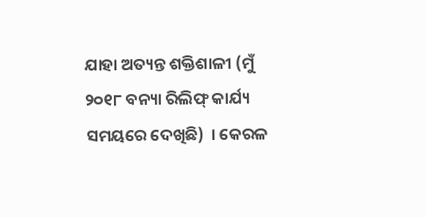ଯାହା ଅତ୍ୟନ୍ତ ଶକ୍ତିଶାଳୀ (ମୁଁ ୨୦୧୮ ବନ୍ୟା ରିଲିଫ୍ କାର୍ଯ୍ୟ ସମୟରେ ଦେଖିଛି)  । କେରଳ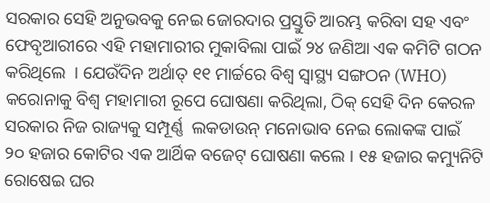ସରକାର ସେହି ଅନୁଭବକୁ ନେଇ ଜୋରଦାର ପ୍ରସ୍ତୁତି ଆରମ୍ଭ କରିବା ସହ ଏବଂ ଫେବୃଆରୀରେ ଏହି ମହାମାରୀର ମୁକାବିଲା ପାଇଁ ୨୪ ଜଣିଆ ଏକ କମିଟି ଗଠନ କରିଥିଲେ  । ଯେଉଁଦିନ ଅର୍ଥାତ୍ ୧୧ ମାର୍ଚ୍ଚରେ ବିଶ୍ୱ ସ୍ୱାସ୍ଥ୍ୟ ସଙ୍ଗଠନ (WHO) କରୋନାକୁ ବିଶ୍ୱ ମହାମାରୀ ରୂପେ ଘୋଷଣା କରିଥିଲା, ଠିକ୍ ସେହି ଦିନ କେରଳ ସରକାର ନିଜ ରାଜ୍ୟକୁ ସମ୍ପୂର୍ଣ୍ଣ  ଲକଡାଉନ୍ ମନୋଭାବ ନେଇ ଲୋକଙ୍କ ପାଇଁ ୨୦ ହଜାର କୋଟିର ଏକ ଆର୍ଥିକ ବଜେଟ୍ ଘୋଷଣା କଲେ । ୧୫ ହଜାର କମ୍ୟୁନିଟି ରୋଷେଇ ଘର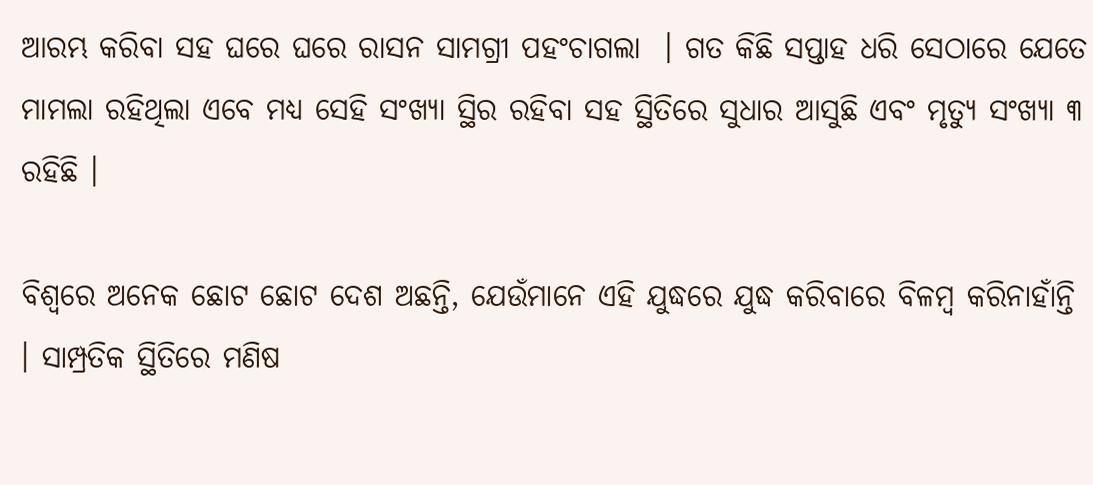ଆରମ୍ଭ କରିବା ସହ ଘରେ ଘରେ ରାସନ ସାମଗ୍ରୀ ପହଂଚାଗଲା  । ଗତ କିଛି ସପ୍ତାହ ଧରି ସେଠାରେ ଯେତେ ମାମଲା ରହିଥିଲା ଏବେ ମଧ୍ୟ ସେହି ସଂଖ୍ୟା ସ୍ଥିର ରହିବା ସହ ସ୍ଥିତିରେ ସୁଧାର ଆସୁଛି ଏବଂ ମୃତ୍ୟୁ ସଂଖ୍ୟା ୩ ରହିଛି ।

ବିଶ୍ୱରେ ଅନେକ ଛୋଟ ଛୋଟ ଦେଶ ଅଛନ୍ତି, ଯେଉଁମାନେ ଏହି ଯୁଦ୍ଧରେ ଯୁଦ୍ଧ କରିବାରେ ବିଳମ୍ବ କରିନାହାଁନ୍ତି  । ସାମ୍ପ୍ରତିକ ସ୍ଥିତିରେ ମଣିଷ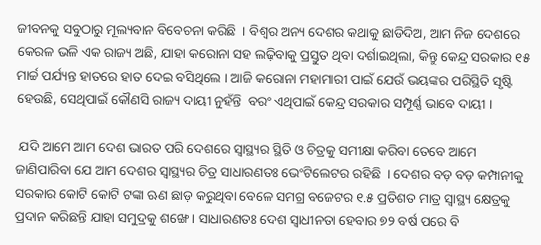ଜୀବନକୁ ସବୁଠାରୁ ମୂଲ୍ୟବାନ ବିବେଚନା କରିଛି  । ବିଶ୍ୱର ଅନ୍ୟ ଦେଶର କଥାକୁ ଛାଡିଦିଅ, ଆମ ନିଜ ଦେଶରେ କେରଳ ଭଳି ଏକ ରାଜ୍ୟ ଅଛି, ଯାହା କରୋନା ସହ ଲଢ଼ିବାକୁ ପ୍ରସ୍ତୁତ ଥିବା ଦର୍ଶାଇଥିଲା, କିନ୍ତୁ କେନ୍ଦ୍ର ସରକାର ୧୫ ମାର୍ଚ୍ଚ ପର୍ଯ୍ୟନ୍ତ ହାତରେ ହାତ ଦେଇ ବସିଥିଲେ । ଆଜି କରୋନା ମହାମାରୀ ପାଇଁ ଯେଉଁ ଭୟଙ୍କର ପରିସ୍ଥିତି ସୃଷ୍ଟି ହେଉଛି, ସେଥିପାଇଁ କୌଣସି ରାଜ୍ୟ ଦାୟୀ ନୁହଁନ୍ତି  ବରଂ ଏଥିପାଇଁ କେନ୍ଦ୍ର ସରକାର ସମ୍ପୂର୍ଣ୍ଣ ଭାବେ ଦାୟୀ ।

 ଯଦି ଆମେ ଆମ ଦେଶ ଭାରତ ପରି ଦେଶରେ ସ୍ୱାସ୍ଥ୍ୟର ସ୍ଥିତି ଓ ଚିତ୍ରକୁ ସମୀକ୍ଷା କରିବା ତେବେ ଆମେ ଜାଣିପାରିବା ଯେ ଆମ ଦେଶର ସ୍ୱାସ୍ଥ୍ୟର ଚିତ୍ର ସାଧାରଣତଃ ଭେଂଟିଲେଟର ରହିଛି  । ଦେଶର ବଡ଼ ବଡ଼ କମ୍ପାନୀକୁ ସରକାର କୋଟି କୋଟି ଟଙ୍କା ଋଣ ଛାଡ଼ କରୁଥିବା ବେଳେ ସମଗ୍ର ବଜେଟର ୧.୫ ପ୍ରତିଶତ ମାତ୍ର ସ୍ୱାସ୍ଥ୍ୟ କ୍ଷେତ୍ରକୁ ପ୍ରଦାନ କରିଛନ୍ତି ଯାହା ସମୁଦ୍ରକୁ ଶଙ୍ଖେ । ସାଧାରଣତଃ ଦେଶ ସ୍ୱାଧୀନତା ହେବାର ୭୨ ବର୍ଷ ପରେ ବି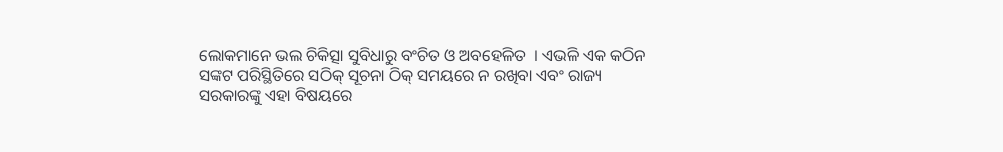ଲୋକମାନେ ଭଲ ଚିକିତ୍ସା ସୁବିଧାରୁ ବଂଚିତ ଓ ଅବହେଳିତ  । ଏଭଳି ଏକ କଠିନ ସଙ୍କଟ ପରିସ୍ଥିତିରେ ସଠିକ୍ ସୂଚନା ଠିକ୍ ସମୟରେ ନ ରଖିବା ଏବଂ ରାଜ୍ୟ ସରକାରଙ୍କୁ ଏହା ବିଷୟରେ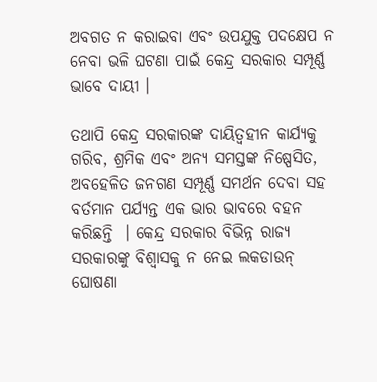ଅବଗତ ନ କରାଇବା ଏବଂ ଉପଯୁକ୍ତ ପଦକ୍ଷେପ ନ ନେବା ଭଳି ଘଟଣା ପାଇଁ କେନ୍ଦ୍ର ସରକାର ସମ୍ପୂର୍ଣ୍ଣ ଭାବେ ଦାୟୀ ।

ତଥାପି କେନ୍ଦ୍ର ସରକାରଙ୍କ ଦାୟିତ୍ୱହୀନ କାର୍ଯ୍ୟକୁ ଗରିବ, ଶ୍ରମିକ ଏବଂ ଅନ୍ୟ ସମସ୍ତଙ୍କ ନିଷ୍ପେସିତ, ଅବହେଳିତ ଜନଗଣ ସମ୍ପୂର୍ଣ୍ଣ ସମର୍ଥନ ଦେବା ସହ ବର୍ତମାନ ପର୍ଯ୍ୟନ୍ତ ଏକ ଭାର ଭାବରେ ବହନ କରିଛନ୍ତି  । କେନ୍ଦ୍ର ସରକାର ବିଭିନ୍ନ ରାଜ୍ୟ ସରକାରଙ୍କୁ ବିଶ୍ୱାସକୁ ନ ନେଇ ଲକଡାଉନ୍ ଘୋଷଣା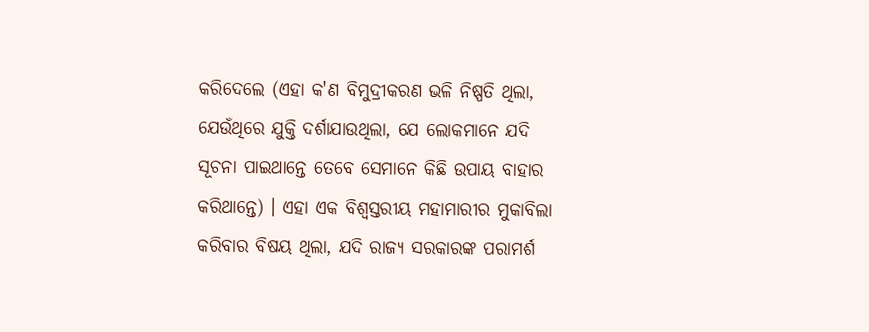କରିଦେଲେ (ଏହା କ'ଣ ବିମୁଦ୍ରୀକରଣ ଭଳି ନିଷ୍ପତି ଥିଲା, ଯେଉଁଥିରେ ଯୁକ୍ତି ଦର୍ଶାଯାଉଥିଲା, ଯେ ଲୋକମାନେ ଯଦି ସୂଚନା ପାଇଥାନ୍ତେ ତେବେ ସେମାନେ କିଛି ଉପାୟ ବାହାର କରିଥାନ୍ତେ) । ଏହା ଏକ ବିଶ୍ୱସ୍ତରୀୟ ମହାମାରୀର ମୁକାବିଲା କରିବାର ବିଷୟ ଥିଲା, ଯଦି ରାଜ୍ୟ ସରକାରଙ୍କ ପରାମର୍ଶ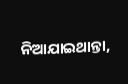ନିଆଯାଇଥାନ୍ତା,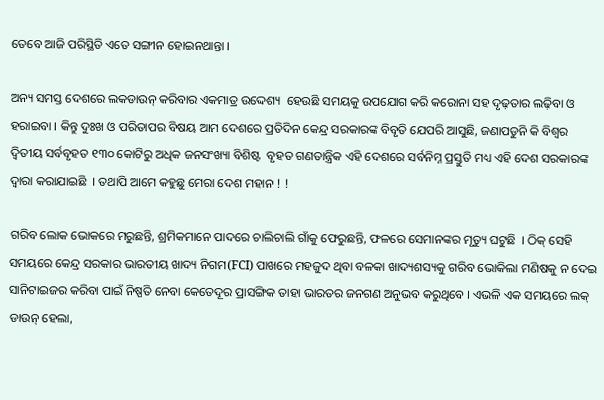ତେବେ ଆଜି ପରିସ୍ଥିତି ଏତେ ସଙ୍ଗୀନ ହୋଇନଥାନ୍ତା ।

ଅନ୍ୟ ସମସ୍ତ ଦେଶରେ ଲକଡାଉନ୍ କରିବାର ଏକମାତ୍ର ଉଦ୍ଦେଶ୍ୟ  ହେଉଛି ସମୟକୁ ଉପଯୋଗ କରି କରୋନା ସହ ଦୃଢ଼ତାର ଲଢ଼ିବା ଓ ହରାଇବା । କିନ୍ତୁ ଦୁଃଖ ଓ ପରିତାପର ବିଷୟ ଆମ ଦେଶରେ ପ୍ରତିଦିନ କେନ୍ଦ୍ର ସରକାରଙ୍କ ବିବୃତି ଯେପରି ଆସୁଛି, ଜଣାପଡୁନି କି ବିଶ୍ୱର ଦ୍ୱିତୀୟ ସର୍ବବୃହତ ୧୩୦ କୋଟିରୁ ଅଧିକ ଜନସଂଖ୍ୟା ବିଶିଷ୍ଟ  ବୃହତ ଗଣତାନ୍ତ୍ରିକ ଏହି ଦେଶରେ ସର୍ବନିମ୍ନ ପ୍ରସ୍ତୁତି ମଧ୍ୟ ଏହି ଦେଶ ସରକାରଙ୍କ ଦ୍ୱାରା କରାଯାଇଛି  । ତଥାପି ଆମେ କହୁଛୁ ମେରା ଦେଶ ମହାନ ! !

ଗରିବ ଲୋକ ଭୋକରେ ମରୁଛନ୍ତି, ଶ୍ରମିକମାନେ ପାଦରେ ଚାଲିଚାଲି ଗାଁକୁ ଫେରୁଛନ୍ତି, ଫଳରେ ସେମାନଙ୍କର ମୃତ୍ୟୁ ଘଟୁଛି  । ଠିକ୍ ସେହି ସମୟରେ କେନ୍ଦ୍ର ସରକାର ଭାରତୀୟ ଖାଦ୍ୟ ନିଗମ(FCI) ପାଖରେ ମହଜୁଦ ଥିବା ବଳକା ଖାଦ୍ୟଶସ୍ୟକୁ ଗରିବ ଭୋକିଲା ମଣିଷକୁ ନ ଦେଇ ସାନିଟାଇଜର କରିବା ପାଇଁ ନିଷ୍ପତି ନେବା କେତେଦୂର ପ୍ରାସଙ୍ଗିକ ତାହା ଭାରତର ଜନଗଣ ଅନୁଭବ କରୁଥିବେ । ଏଭଳି ଏକ ସମୟରେ ଲକ୍ ଡାଉନ୍ ହେଲା,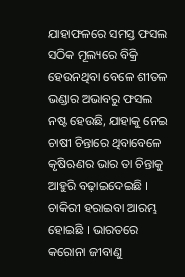ଯାହାଫଳରେ ସମସ୍ତ ଫସଲ ସଠିକ ମୂଲ୍ୟରେ ବିକ୍ରି ହେଉନଥିବା ବେଳେ ଶୀତଳ ଭଣ୍ଡାର ଅଭାବରୁ ଫସଲ ନଷ୍ଟ ହେଉଛି, ଯାହାକୁ ନେଇ  ଚାଷୀ ଚିନ୍ତାରେ ଥିବାବେଳେ କୃଷିଋଣର ଭାର ତା ଚିନ୍ତାକୁ ଆହୁରି ବଢ଼ାଇଦେଇଛି । ଚାକିରୀ ହରାଇବା ଆରମ୍ଭ ହୋଇଛି । ଭାରତରେ କରୋନା ଜୀବାଣୁ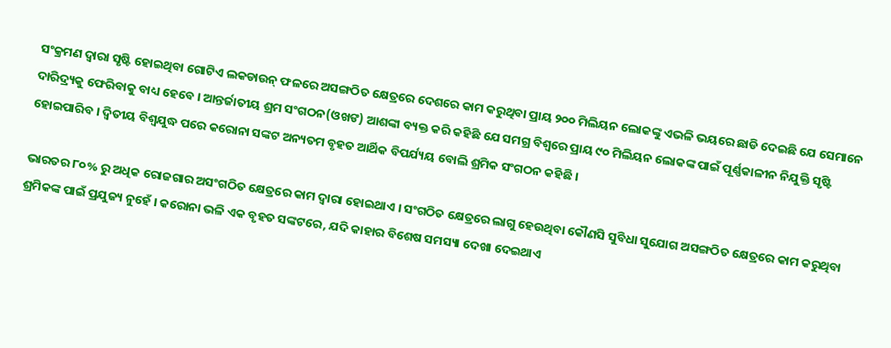ସଂକ୍ରମଣ ଦ୍ୱାରା ସୃଷ୍ଟି ହୋଇଥିବା ଗୋଟିଏ ଲକଡାଉନ୍ ଫଳରେ ଅସଙ୍ଗଠିତ କ୍ଷେତ୍ରରେ ଦେଶରେ କାମ କରୁଥିବା ପ୍ରାୟ ୨୦୦ ମିଲିୟନ ଲୋକଙ୍କୁ ଏଭଳି ଭୟରେ ଛାଡି ଦେଇଛି ଯେ ସେମାନେ ଦାରିଦ୍ର୍ୟକୁ ଫେରିବାକୁ ବାଧ୍ୟ ହେବେ । ଆନ୍ତର୍ଜାତୀୟ ଶ୍ରମ ସଂଗଠନ(ଓଖଙ) ଆଶଙ୍କା ବ୍ୟକ୍ତ କରି କହିଛି ଯେ ସମଗ୍ର ବିଶ୍ୱରେ ପ୍ରାୟ ୯୦ ମିଲିୟନ ଲୋକଙ୍କ ପାଇଁ ପୂର୍ଣ୍ଣକାଳୀନ ନିଯୁକ୍ତି ସୃଷ୍ଟି ହୋଇପାରିବ । ଦ୍ୱିତୀୟ ବିଶ୍ୱଯୁଦ୍ଧ ପରେ କରୋନା ସଙ୍କଟ ଅନ୍ୟତମ ବୃହତ ଆର୍ଥିକ ବିପର୍ଯ୍ୟୟ ବୋଲି ଶ୍ରମିକ ସଂଗଠନ କହିଛି ।

ଭାରତର ୮୦% ରୁ ଅଧିକ ରୋଜଗାର ଅସଂଗଠିତ କ୍ଷେତ୍ରରେ କାମ ଦ୍ୱାରା ହୋଇଥାଏ । ସଂଗଠିତ କ୍ଷେତ୍ରରେ ଲାଗୁ ହେଉଥିବା କୌଣସି ସୁବିଧା ସୁଯୋଗ ଅସଙ୍ଗଠିତ କ୍ଷେତ୍ରରେ କାମ କରୁଥିବା ଶ୍ରମିକଙ୍କ ପାଇଁ ପ୍ରଯୁଜ୍ୟ ନୁହେଁ । କରୋନା ଭଳି ଏକ ବୃହତ ସଙ୍କଟରେ, ଯଦି କାହାର ବିଶେଷ ସମସ୍ୟା ଦେଖା ଦେଇଥାଏ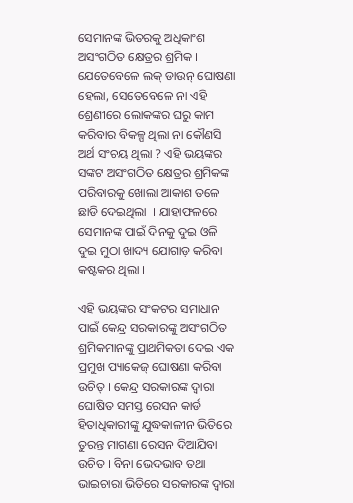ସେମାନଙ୍କ ଭିତରକୁ ଅଧିକାଂଶ ଅସଂଗଠିତ କ୍ଷେତ୍ରର ଶ୍ରମିକ । ଯେତେବେଳେ ଲକ୍ ଡାଉନ୍ ଘୋଷଣା ହେଲା, ସେତେବେଳେ ନା ଏହି ଶ୍ରେଣୀରେ ଲୋକଙ୍କର ଘରୁ କାମ କରିବାର ବିକଳ୍ପ ଥିଲା ନା କୌଣସି ଅର୍ଥ ସଂଚୟ ଥିଲା ? ଏହି ଭୟଙ୍କର ସଙ୍କଟ ଅସଂଗଠିତ କ୍ଷେତ୍ରର ଶ୍ରମିକଙ୍କ ପରିବାରକୁ ଖୋଲା ଆକାଶ ତଳେ ଛାଡି ଦେଇଥିଲା  । ଯାହାଫଳରେ ସେମାନଙ୍କ ପାଇଁ ଦିନକୁ ଦୁଇ ଓଳି ଦୁଇ ମୁଠା ଖାଦ୍ୟ ଯୋଗାଡ଼ କରିବା କଷ୍ଟକର ଥିଲା ।

ଏହି ଭୟଙ୍କର ସଂକଟର ସମାଧାନ ପାଇଁ କେନ୍ଦ୍ର ସରକାରଙ୍କୁ ଅସଂଗଠିତ ଶ୍ରମିକମାନଙ୍କୁ ପ୍ରାଥମିକତା ଦେଇ ଏକ ପ୍ରମୁଖ ପ୍ୟାକେଜ୍ ଘୋଷଣା କରିବା ଉଚିତ୍ । କେନ୍ଦ୍ର ସରକାରଙ୍କ ଦ୍ୱାରା ଘୋଷିତ ସମସ୍ତ ରେସନ କାର୍ଡ ହିତାଧିକାରୀଙ୍କୁ ଯୁଦ୍ଧକାଳୀନ ଭିତିରେ ତୁରନ୍ତ ମାଗଣା ରେସନ ଦିଆଯିବା ଉଚିତ । ବିନା ଭେଦଭାବ ତଥା ଭାଇଚାରା ଭିତିରେ ସରକାରଙ୍କ ଦ୍ୱାରା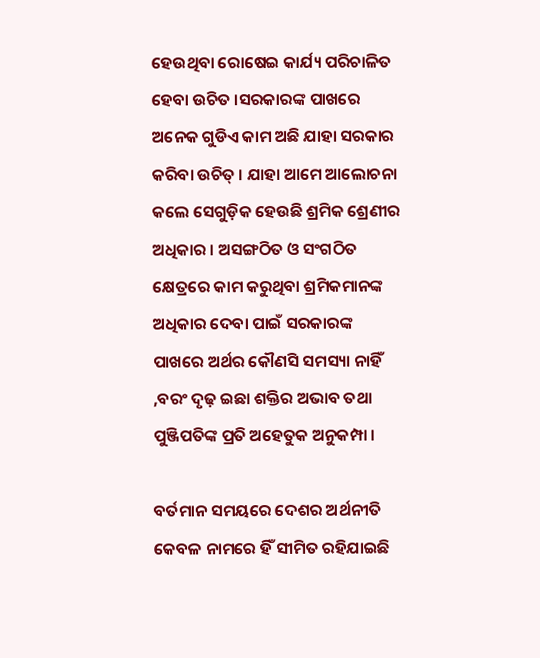ହେଉଥିବା ରୋଷେଇ କାର୍ଯ୍ୟ ପରିଚାଳିତ ହେବା ଉଚିତ ।ସରକାରଙ୍କ ପାଖରେ ଅନେକ ଗୁଡିଏ କାମ ଅଛି ଯାହା ସରକାର କରିବା ଉଚିତ୍ । ଯାହା ଆମେ ଆଲୋଚନା କଲେ ସେଗୁଡ଼ିକ ହେଉଛି ଶ୍ରମିକ ଶ୍ରେଣୀର ଅଧିକାର । ଅସଙ୍ଗଠିତ ଓ ସଂଗଠିତ କ୍ଷେତ୍ରରେ କାମ କରୁଥିବା ଶ୍ରମିକମାନଙ୍କ ଅଧିକାର ଦେବା ପାଇଁ ସରକାରଙ୍କ ପାଖରେ ଅର୍ଥର କୌଣସି ସମସ୍ୟା ନାହିଁ ,ବରଂ ଦୃଢ଼ ଇଛା ଶକ୍ତିର ଅଭାବ ତଥା ପୁଞ୍ଜିପତିଙ୍କ ପ୍ରତି ଅହେତୁକ ଅନୁକମ୍ପା ।

ବର୍ତମାନ ସମୟରେ ଦେଶର ଅର୍ଥନୀତି କେବଳ ନାମରେ ହିଁ ସୀମିତ ରହିଯାଇଛି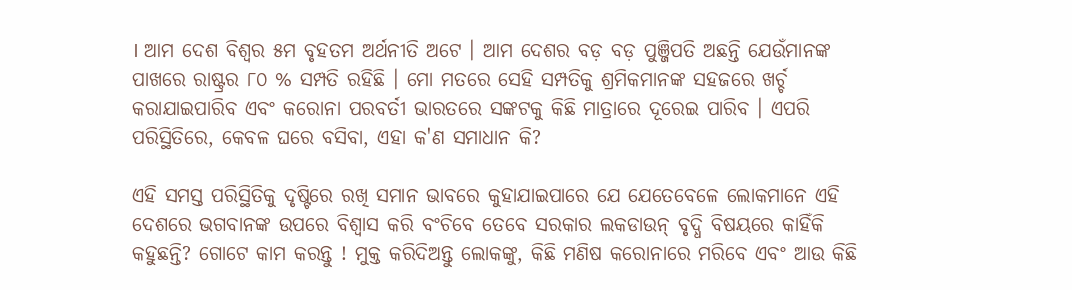। ଆମ ଦେଶ ବିଶ୍ୱର ୫ମ ବୃହତମ ଅର୍ଥନୀତି ଅଟେ । ଆମ ଦେଶର ବଡ଼ ବଡ଼ ପୁଞ୍ଜିପତି ଅଛନ୍ତି ଯେଉଁମାନଙ୍କ ପାଖରେ ରାଷ୍ଟ୍ରର ୮୦ % ସମ୍ପତି ରହିଛି । ମୋ ମତରେ ସେହି ସମ୍ପତିକୁ ଶ୍ରମିକମାନଙ୍କ ସହଜରେ ଖର୍ଚ୍ଚ କରାଯାଇପାରିବ ଏବଂ କରୋନା ପରବର୍ତୀ ଭାରତରେ ସଙ୍କଟକୁ କିଛି ମାତ୍ରାରେ ଦୂରେଇ ପାରିବ । ଏପରି ପରିସ୍ଥିତିରେ, କେବଳ ଘରେ ବସିବା, ଏହା କ'ଣ ସମାଧାନ କି?

ଏହି ସମସ୍ତ ପରିସ୍ଥିତିକୁ ଦୃଷ୍ଟିରେ ରଖି ସମାନ ଭାବରେ କୁହାଯାଇପାରେ ଯେ ଯେତେବେଳେ ଲୋକମାନେ ଏହି ଦେଶରେ ଭଗବାନଙ୍କ ଉପରେ ବିଶ୍ୱାସ କରି ବଂଚିବେ ତେବେ ସରକାର ଲକଡାଉନ୍ ବୃଦ୍ଧି ବିଷୟରେ କାହିଁକି କହୁଛନ୍ତି? ଗୋଟେ କାମ କରନ୍ତୁ ! ମୁକ୍ତ କରିଦିଅନ୍ତୁ ଲୋକଙ୍କୁ, କିଛି ମଣିଷ କରୋନାରେ ମରିବେ ଏବଂ ଆଉ କିଛି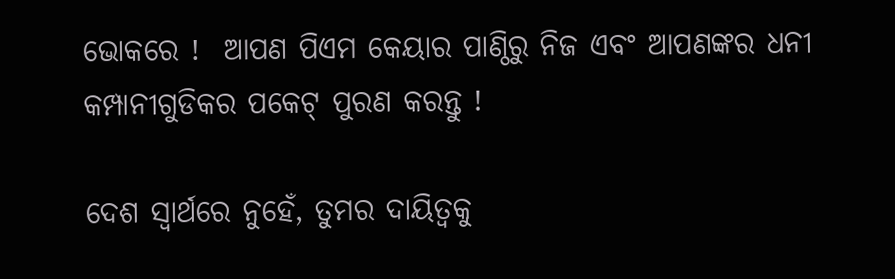ଭୋକରେ !  ଆପଣ ପିଏମ କେୟାର ପାଣ୍ଠିରୁ ନିଜ ଏବଂ ଆପଣଙ୍କର ଧନୀ କମ୍ପାନୀଗୁଡିକର ପକେଟ୍ ପୁରଣ କରନ୍ତୁ !

ଦେଶ ସ୍ୱାର୍ଥରେ ନୁହେଁ, ତୁମର ଦାୟିତ୍ୱକୁ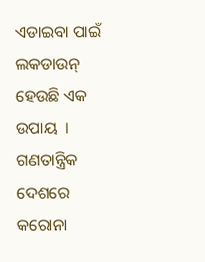ଏଡାଇବା ପାଇଁ ଲକଡାଉନ୍ ହେଉଛି ଏକ ଉପାୟ  । ଗଣତାନ୍ତ୍ରିକ ଦେଶରେ କରୋନା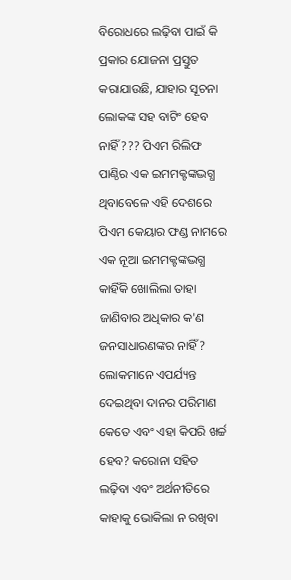ବିରୋଧରେ ଲଢ଼ିବା ପାଇଁ କି ପ୍ରକାର ଯୋଜନା ପ୍ରସ୍ତୁତ କରାଯାଉଛି, ଯାହାର ସୂଚନା ଲୋକଙ୍କ ସହ ବାଟିଂ ହେବ ନାହିଁ ??? ପିଏମ ରିଲିଫ ପାଣ୍ଠିର ଏକ ଇମମକ୍ଟଙ୍କଦ୍ଭଗ୍ଧ  ଥିବାବେଳେ ଏହି ଦେଶରେ ପିଏମ କେୟାର ଫଣ୍ଡ ନାମରେ ଏକ ନୂଆ ଇମମକ୍ଟଙ୍କଦ୍ଭଗ୍ଧ କାହିଁକି ଖୋଲିଲା ତାହା ଜାଣିବାର ଅଧିକାର କ'ଣ ଜନସାଧାରଣଙ୍କର ନାହିଁ? ଲୋକମାନେ ଏପର୍ଯ୍ୟନ୍ତ ଦେଇଥିବା ଦାନର ପରିମାଣ କେତେ ଏବଂ ଏହା କିପରି ଖର୍ଚ୍ଚ ହେବ? କରୋନା ସହିତ ଲଢ଼ିବା ଏବଂ ଅର୍ଥନୀତିରେ କାହାକୁ ଭୋକିଲା ନ ରଖିବା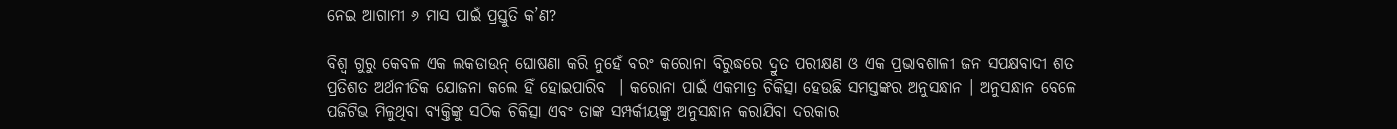ନେଇ ଆଗାମୀ ୬ ମାସ ପାଇଁ ପ୍ରସ୍ତୁତି କ’ଣ?

ବିଶ୍ୱ ଗୁରୁ କେବଳ ଏକ ଲକଡାଉନ୍ ଘୋଷଣା କରି ନୁହେଁ ବରଂ କରୋନା ବିରୁଦ୍ଧରେ ଦ୍ରୁତ ପରୀକ୍ଷଣ ଓ ଏକ ପ୍ରଭାବଶାଳୀ ଜନ ସପକ୍ଷବାଦୀ ଶତ ପ୍ରତିଶତ ଅର୍ଥନୀତିକ ଯୋଜନା କଲେ ହିଁ ହୋଇପାରିବ  । କରୋନା ପାଇଁ ଏକମାତ୍ର ଚିକିତ୍ସା ହେଉଛି ସମସ୍ତଙ୍କର ଅନୁସନ୍ଧାନ । ଅନୁସନ୍ଧାନ ବେଳେ ପଜିଟିଭ ମିଳୁଥିବା ବ୍ୟକ୍ତିଙ୍କୁ ସଠିକ ଚିକିତ୍ସା ଏବଂ ତାଙ୍କ ସମ୍ପର୍କୀୟଙ୍କୁ ଅନୁସନ୍ଧାନ କରାଯିବା ଦରକାର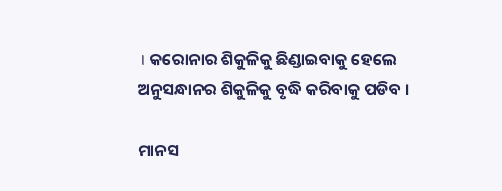। କରୋନାର ଶିକୁଳିକୁ ଛିଣ୍ଡାଇବାକୁ ହେଲେ ଅନୁସନ୍ଧାନର ଶିକୁଳିକୁ ବୃଦ୍ଧି କରିବାକୁ ପଡିବ ।

ମାନସ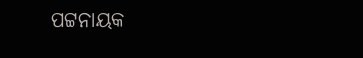ପଟ୍ଟନାୟକ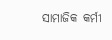ସାମାଜିକ କର୍ମୀ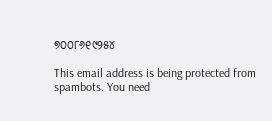୭୦୦୮୬୧୯୨୫୪

This email address is being protected from spambots. You need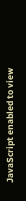JavaScript enabled to view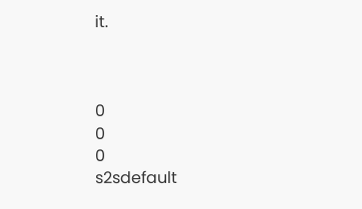it.



0
0
0
s2sdefault